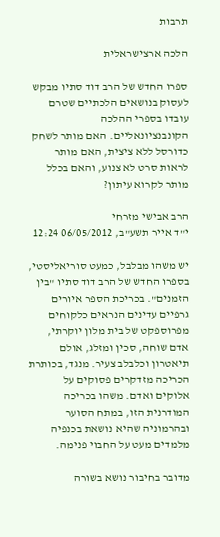תרבות

הלכה ארצישראלית

ספרו החדש של הרב דוד סתיו מבקש לעסוק בנושאים הלכתיים שטרם עובדו בספרי ההלכה הקונבנציונאליים. האם מותר לשחק כדורסל ללא ציצית, האם מותר לראות סרט לא צנוע, והאם בכלל מותר לקרוא עיתון?

הרב אבישי מזרחי
י"ד אייר תשע"ב, 06/05/2012 12:24

יש משהו מבלבל, כמעט סוריאליסטי, בספרו החדש של הרב דוד סתיו "בין הזמנים". בכריכת הספר איורים גרפיים עדינים הנראים כלקוחים מפרוספקט של בית מלון יוקרתי, אדם שוחה, סכין ומזלג, אולם תיאטרון וכלבלב צעיר. מנגד, בכותרת הכריכה מזדקרים פסוקים על אלוקים ואדם. משהו בכריכה המודרנית הזו, במתח הסוער ובהרמוניה שהיא נושאת בכנפיה מלמדים מעט על החבוי פנימה.

מדובר בחיבור נושא בשורה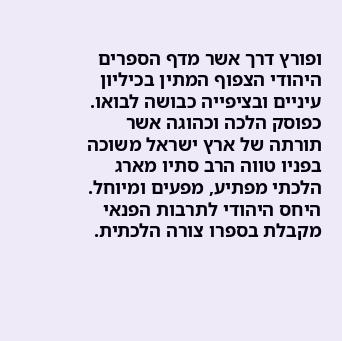ופורץ דרך אשר מדף הספרים היהודי הצפוף המתין בכיליון עיניים ובציפייה כבושה לבואו. כפוסק הלכה וכהוגה אשר תורתה של ארץ ישראל משוכה בפניו טווה הרב סתיו מארג הלכתי מפתיע, מפעים ומיוחל. היחס היהודי לתרבות הפנאי מקבלת בספרו צורה הלכתית.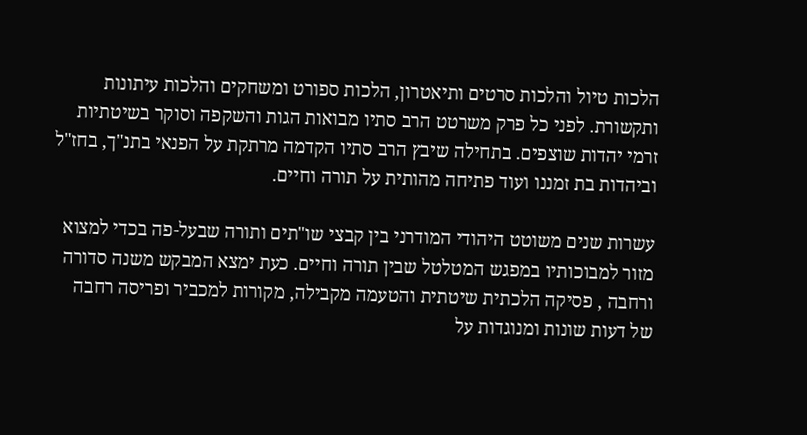הלכות טיול והלכות סרטים ותיאטרון, הלכות ספורט ומשחקים והלכות עיתונות ותקשורת. לפני כל פרק משרטט הרב סתיו מבואות הגות והשקפה וסוקר בשיטתיות זרמי יהדות שוצפים. בתחילה שיבץ הרב סתיו הקדמה מרתקת על הפנאי בתנ"ך, בחז"ל וביהדות בת זמננו ועוד פתיחה מהותית על תורה וחיים.

עשרות שנים משוטט היהודי המודרני בין קבצי שו"תים ותורה שבעל-פה בכדי למצוא מזור למבוכותיו במפגש המטלטל שבין תורה וחיים. כעת ימצא המבקש משנה סדורה ורחבה , פסיקה הלכתית שיטתית והטעמה מקבילה, מקורות למכביר ופריסה רחבה של דעות שונות ומנוגדות על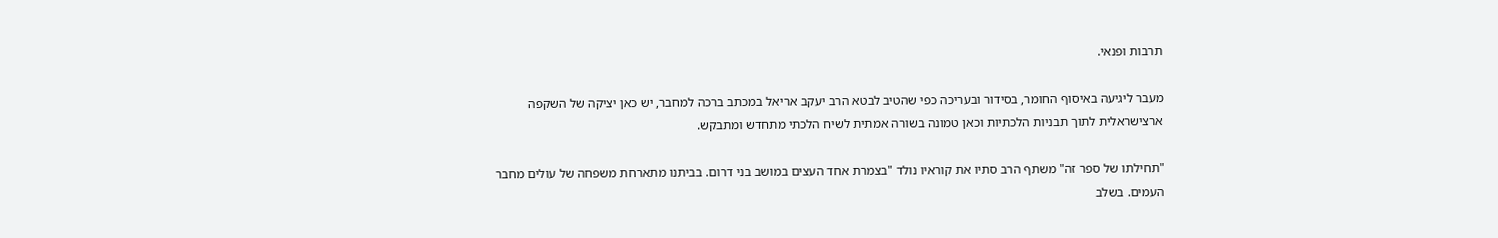תרבות ופנאי.

מעבר ליגיעה באיסוף החומר, בסידור ובעריכה כפי שהטיב לבטא הרב יעקב אריאל במכתב ברכה למחבר, יש כאן יציקה של השקפה ארצישראלית לתוך תבניות הלכתיות וכאן טמונה בשורה אמתית לשיח הלכתי מתחדש ומתבקש.

"תחילתו של ספר זה" משתף הרב סתיו את קוראיו נולד "בצמרת אחד העצים במושב בני דרום. בביתנו מתארחת משפחה של עולים מחבר העמים. בשלב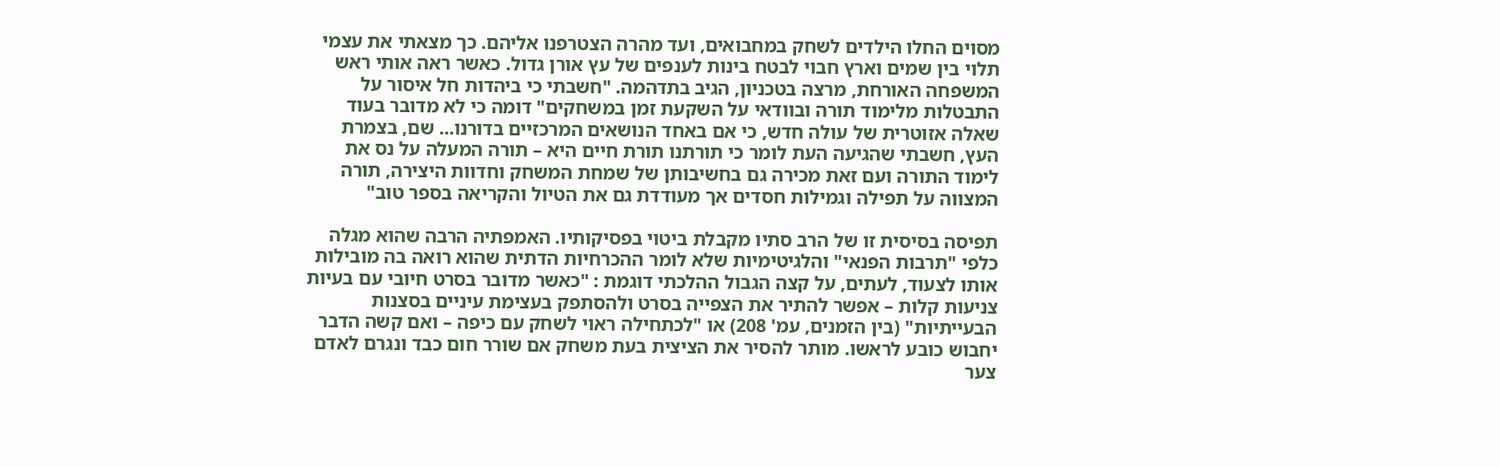מסוים החלו הילדים לשחק במחבואים, ועד מהרה הצטרפנו אליהם. כך מצאתי את עצמי תלוי בין שמים וארץ חבוי לבטח בינות לענפים של עץ אורן גדול. כאשר ראה אותי ראש המשפחה האורחת, מרצה בטכניון, הגיב בתדהמה. "חשבתי כי ביהדות חל איסור על התבטלות מלימוד תורה ובוודאי על השקעת זמן במשחקים" דומה כי לא מדובר בעוד שאלה אזוטרית של עולה חדש, כי אם באחד הנושאים המרכזיים בדורנו... שם, בצמרת העץ, חשבתי שהגיעה העת לומר כי תורתנו תורת חיים היא – תורה המעלה על נס את לימוד התורה ועם זאת מכירה גם בחשיבותן של שמחת המשחק וחדוות היצירה, תורה המצווה על תפילה וגמילות חסדים אך מעודדת גם את הטיול והקריאה בספר טוב"

תפיסה בסיסית זו של הרב סתיו מקבלת ביטוי בפסיקותיו. האמפתיה הרבה שהוא מגלה כלפי "תרבות הפנאי" והלגיטימיות שלא לומר ההכרחיות הדתית שהוא רואה בה מובילות אותו לצעוד, לעתים, על קצה הגבול ההלכתי דוגמת : "כאשר מדובר בסרט חיובי עם בעיות צניעות קלות – אפשר להתיר את הצפייה בסרט ולהסתפק בעצימת עיניים בסצנות הבעייתיות" (בין הזמנים, עמ' 208) או "לכתחילה ראוי לשחק עם כיפה – ואם קשה הדבר יחבוש כובע לראשו. מותר להסיר את הציצית בעת משחק אם שורר חום כבד ונגרם לאדם צער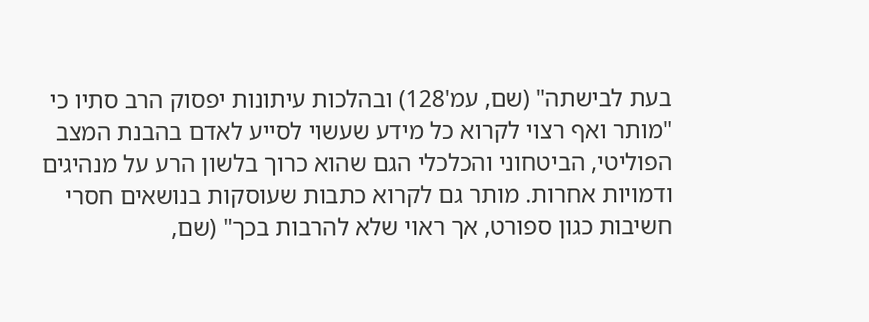בעת לבישתה" (שם, עמ'128) ובהלכות עיתונות יפסוק הרב סתיו כי "מותר ואף רצוי לקרוא כל מידע שעשוי לסייע לאדם בהבנת המצב הפוליטי, הביטחוני והכלכלי הגם שהוא כרוך בלשון הרע על מנהיגים ודמויות אחרות. מותר גם לקרוא כתבות שעוסקות בנושאים חסרי חשיבות כגון ספורט, אך ראוי שלא להרבות בכך" (שם,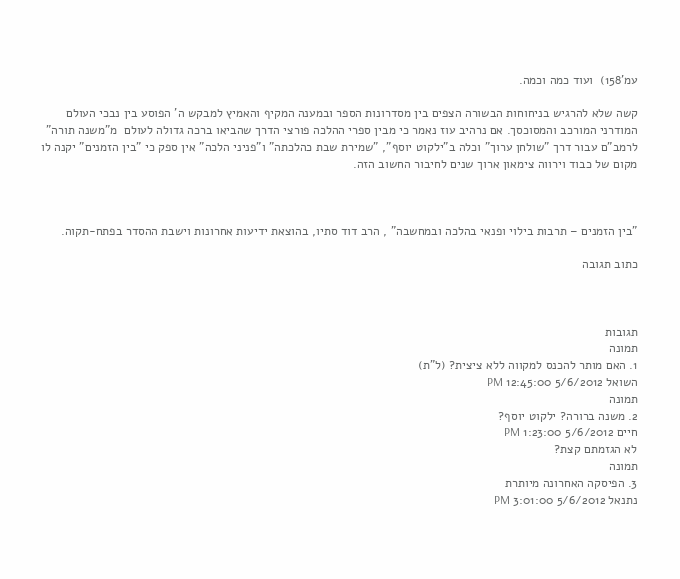עמ'158)  ועוד כמה וכמה.

קשה שלא להרגיש בניחוחות הבשורה הצפים בין מסדרונות הספר ובמענה המקיף והאמיץ למבקש ה' הפוסע בין נבכי העולם המודרני המורכב והמסוכסך. אם נרהיב עוז נאמר כי מבין ספרי ההלכה פורצי הדרך שהביאו ברכה גדולה לעולם  מ"משנה תורה" לרמב"ם עבור דרך "שולחן ערוך" וכלה ב"ילקוט יוסף", "שמירת שבת כהלכתה" ו"פניני הלכה" אין ספק כי "בין הזמנים" יקנה לו מקום של כבוד וירווה צימאון ארוך שנים לחיבור החשוב הזה.



"בין הזמנים – תרבות בילוי ופנאי בהלכה ובמחשבה" , הרב דוד סתיו, בהוצאת ידיעות אחרונות וישבת ההסדר בפתח-תקוה.

כתוב תגובה



תגובות
תמונה
1. האם מותר להכנס למקווה ללא ציצית? (ל"ת)
השואל 5/6/2012 12:45:00 PM
תמונה
2. משנה ברורה? ילקוט יוסף?
חיים 5/6/2012 1:23:00 PM
לא הגזמתם קצת?
תמונה
3. הפיסקה האחרונה מיותרת
נתנאל 5/6/2012 3:01:00 PM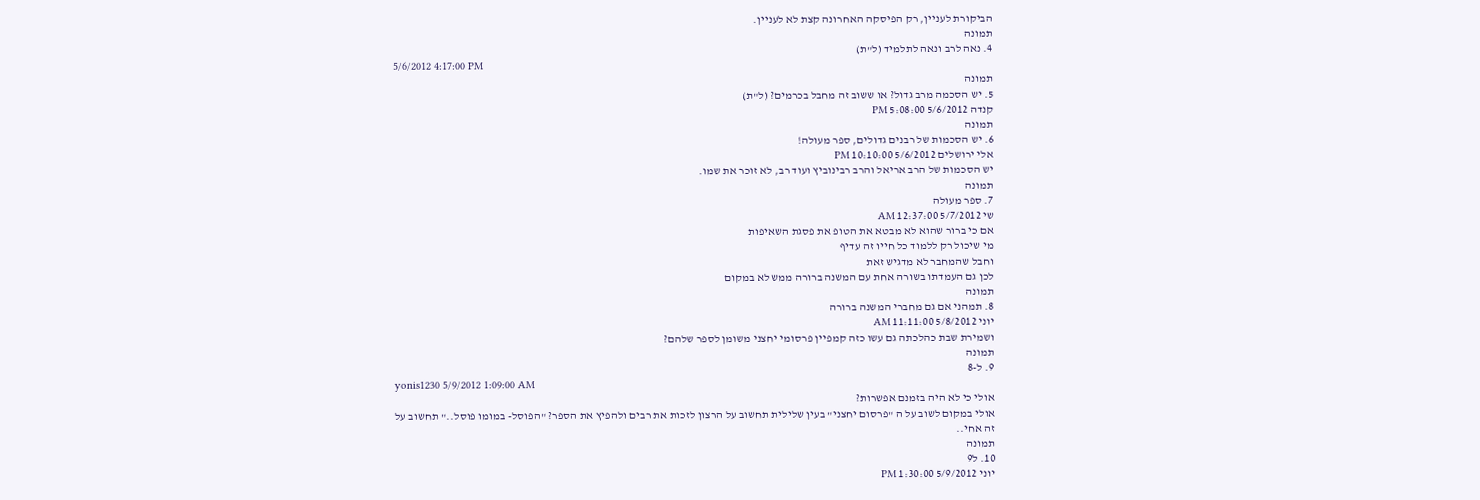הביקורת לעניין, רק הפיסקה האחרונה קצת לא לעניין.
תמונה
4. נאה לרב ונאה לתלמיד (ל"ת)
5/6/2012 4:17:00 PM
תמונה
5. יש הסכמה מרב גדול? או ששוב זה מחבל בכרמים? (ל"ת)
קנדה 5/6/2012 5:08:00 PM
תמונה
6. יש הסכמות של רבנים גדולים, ספר מעולה!
אלי ירושלים 5/6/2012 10:10:00 PM
יש הסכמות של הרב אריאל והרב רבינוביץ ועוד רב, לא זוכר את שמו.
תמונה
7. ספר מעולה
שי 5/7/2012 12:37:00 AM
אם כי ברור שהוא לא מבטא את הטופ את פסגת השאיפות
מי שיכול רק ללמוד כל חייו זה עדיף
וחבל שהמחבר לא מדגיש זאת
לכן גם העמדתו בשורה אחת עם המשנה ברורה ממש לא במקום
תמונה
8. תמהני אם גם מחברי המשנה ברורה
יוני 5/8/2012 11:11:00 AM
ושמירת שבת כהלכתה גם עשו כזה קמפיין פרסומי יחצני משומן לספר שלהם?
תמונה
9. ל-8
yonis1230 5/9/2012 1:09:00 AM
אולי כי לא היה בזמנם אפשרות?
אולי במקום לשוב על ה "פרסום יחצני" בעין שלילית תחשוב על הרצון לזכות את רבים ולהפיץ את הספר? "הפוסל- במומו פוסל.." תחשוב על זה אחי..
תמונה
10. ל9
יוני 5/9/2012 1:30:00 PM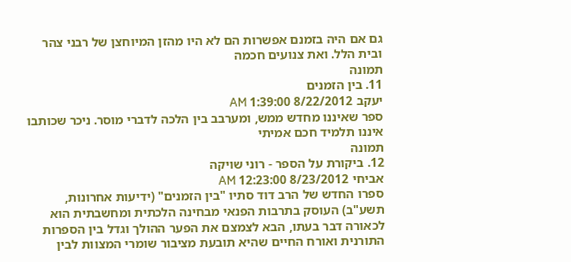גם אם היה בזמנם אפשרות הם לא היו מהזן המיוחצן של רבני צהר ובית הלל. ואת צנועים חכמה
תמונה
11. בין הזמנים
יעקב 8/22/2012 1:39:00 AM
ספר שאיננו מחדש ממש, ומערבב בין הלכה לדברי מוסר. ניכר שכותבו איננו תלמיד חכם אמיתי
תמונה
12. ביקורת על הספר - רוני שויקה
אביחי 8/23/2012 12:23:00 AM
ספרו החדש של הרב דוד סתיו "בין הזמנים" (ידיעות אחרונות, תשע"ב) העוסק בתרבות הפנאי מבחינה הלכתית ומחשבתית הוא לכאורה דבר בעתו, הבא לצמצם את הפער ההולך וגדל בין הספרות התורנית ואורח החיים שהיא תובעת מציבור שומרי המצוות לבין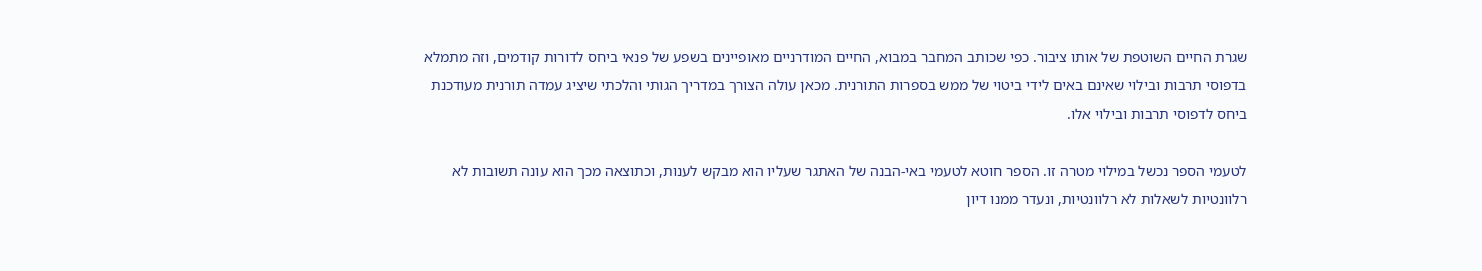שגרת החיים השוטפת של אותו ציבור. כפי שכותב המחבר במבוא, החיים המודרניים מאופיינים בשפע של פנאי ביחס לדורות קודמים, וזה מתמלא בדפוסי תרבות ובילוי שאינם באים לידי ביטוי של ממש בספרות התורנית. מכאן עולה הצורך במדריך הגותי והלכתי שיציג עמדה תורנית מעודכנת ביחס לדפוסי תרבות ובילוי אלו.

לטעמי הספר נכשל במילוי מטרה זו. הספר חוטא לטעמי באי-הבנה של האתגר שעליו הוא מבקש לענות, וכתוצאה מכך הוא עונה תשובות לא רלוונטיות לשאלות לא רלוונטיות, ונעדר ממנו דיון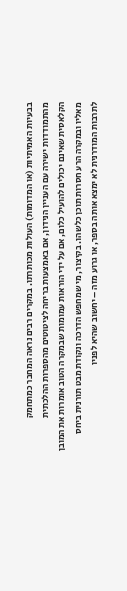בבעיות האמיתיות (או המדומות) העולות מכותרתו. במקרים רבים נראה המחבר כמתחמק מהתמודדות ישירה עם העניין הנידון, אם באמצעות בריחה לציטוטים מהספרות ההלכתית הקלאסית שאינם יכולים להועיל כלום, אם על ידי הוראות עמומות שבמקרה הטוב אומרות את המובן מאליו ובמקרה הרע חסרות תוכן כלשהו. בקיצור, מי שמחפש הדרכה ונקודת מבט תורנית ביחס לתרבות המודרנית לא ימצא אותה בספר, או גרוע מזה – יחשוב שהיא לפניו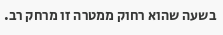בשעה שהוא רחוק ממטרה זו מרחק רב.